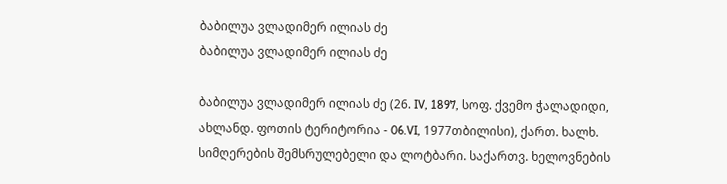ბაბილუა ვლადიმერ ილიას ძე
ბაბილუა ვლადიმერ ილიას ძე

ბაბილუა ვლადიმერ ილიას ძე (26. IV, 1897, სოფ. ქვემო ჭალადიდი, ახლანდ. ფოთის ტერიტორია - 06.VI, 1977თბილისი), ქართ. ხალხ. სიმღერების შემსრულებელი და ლოტბარი. საქართვ. ხელოვნების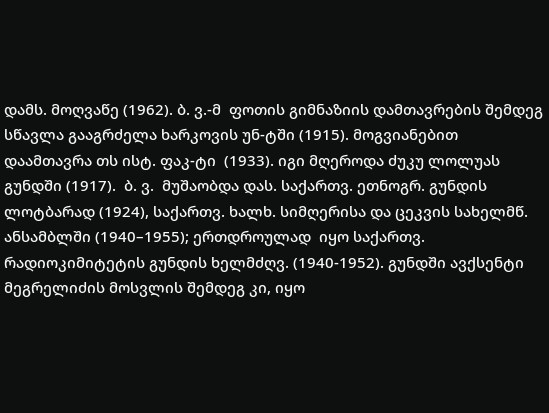დამს. მოღვაწე (1962). ბ. ვ.-მ  ფოთის გიმნაზიის დამთავრების შემდეგ სწავლა გააგრძელა ხარკოვის უნ-ტში (1915). მოგვიანებით დაამთავრა თს ისტ. ფაკ-ტი  (1933). იგი მღეროდა ძუკუ ლოლუას გუნდში (1917).  ბ. ვ.  მუშაობდა დას. საქართვ. ეთნოგრ. გუნდის ლოტბარად (1924), საქართვ. ხალხ. სიმღერისა და ცეკვის სახელმწ. ანსამბლში (1940–1955); ერთდროულად  იყო საქართვ. რადიოკიმიტეტის გუნდის ხელმძღვ. (1940-1952). გუნდში ავქსენტი მეგრელიძის მოსვლის შემდეგ კი, იყო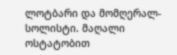ლოტბარი და მომღერალ-სოლისტი. მაღალი ოსტატობით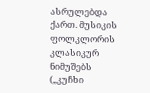ასრულებდა ქართ. მუსიკის ფოლკლორის კლასიკურ ნიმუშებს („კუჩხი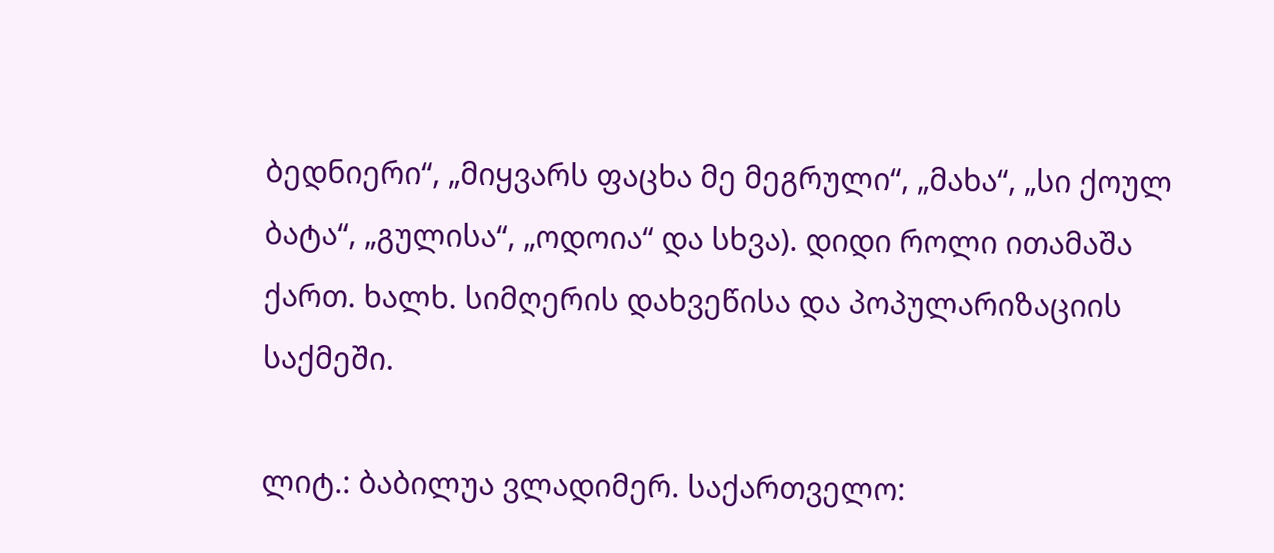ბედნიერი“, „მიყვარს ფაცხა მე მეგრული“, „მახა“, „სი ქოულ ბატა“, „გულისა“, „ოდოია“ და სხვა). დიდი როლი ითამაშა ქართ. ხალხ. სიმღერის დახვეწისა და პოპულარიზაციის საქმეში.

ლიტ.: ბაბილუა ვლადიმერ. საქართველო: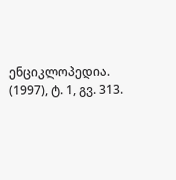ენციკლოპედია. (1997), ტ. 1, გვ. 313.